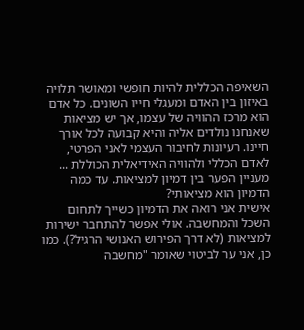השאיפה הכללית להיות חופשי ומאושר תלויה באיזון בין האדם ומעגלי חייו השונים. כל אדם הוא מרכז ההוויה של עצמו, אך יש מציאות שאנחנו נולדים אליה והיא קבועה לכל אורך חיינו. רעיונות לחיבור העצמי לאני הפרטי, לאדם הכללי ולהוויה האידיאלית הכוללת ...
מעניין הפער בין דמיון למציאות. עד כמה הדמיון הוא מציאותי?
אישית אני רואה את הדמיון כשייך לתחום השכל והמחשבה. אולי אפשר להתחבר ישירות למציאות (לא דרך הפירוש האנושי הרגיל?). כמו כן, אני ער לביטוי שאומר "מחשבה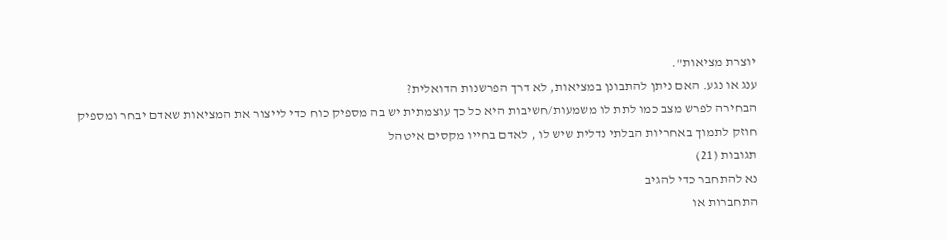יוצרת מציאות".
ענג או נגע. האם ניתן להתבונן במציאות, לא דרך הפרשנות הדואלית?
הבחירה לפרש מצב כמו לתת לו משמעות/חשיבות היא כל כך עוצמתית יש בה מספיק כוח כדי לייצור את המציאות שאדם יבחר ומספיק חוזק לתמוך באחריות הבלתי נדלית שיש לו , לאדם בחייו מקסים איטהל
תגובות (21)
נא להתחבר כדי להגיב
התחברות או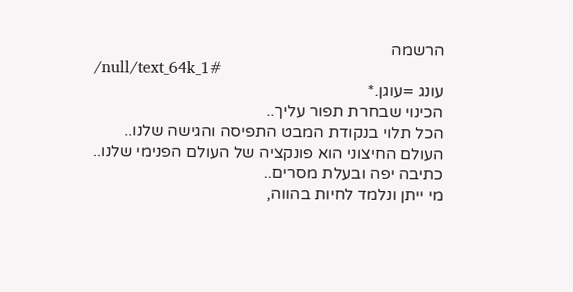הרשמה
/null/text_64k_1#
עונג =עוגן.*
הכינוי שבחרת תפור עליך..
הכל תלוי בנקודת המבט התפיסה והגישה שלנו..
העולם החיצוני הוא פונקציה של העולם הפנימי שלנו..
כתיבה יפה ובעלת מסרים..
מי ייתן ונלמד לחיות בהווה,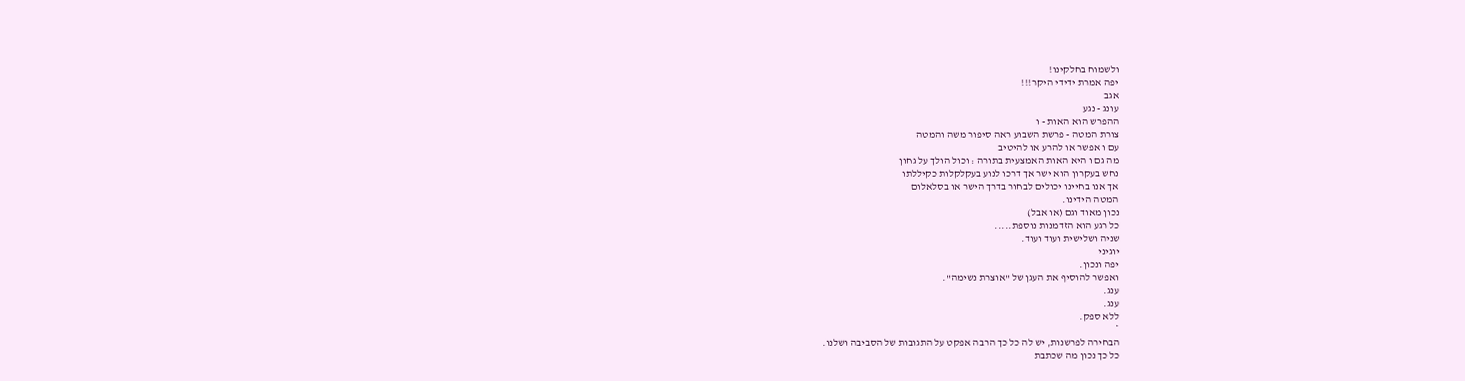ולשמוח בחלקינו!
יפה אמרת ידידי היקר!!!
אגב
עונג - נגע
ההפרש הוא האות - ו
צורת המטה - פרשת השבוע ראה סיפור משה והמטה
עם ו אפשר או להרע או להיטיב
מה גם ו היא האות האמצעית בתורה : וכול הולך על גחון
נחש בעקרון הוא ישר אך דרכו לנוע בעקלקלות כקיללתו
אך אנו בחיינו יכולים לבחור בדרך הישר או בסלאלום
המטה הידינו.
נכון מאוד וגם (או אבל)
כל רגע הוא הזדמנות נוספת.....
שניה ושלישית ועוד ועוד.
יוגיני
יפה ונכון.
ואפשר להוסיף את העגן של "אוצרת נשימה".
ענג.
ענג.
ללא ספק.
*
הבחירה לפרשנות, יש לה כל כך הרבה אפקט על התגובות של הסביבה ושלנו.
כל כך נכון מה שכתבת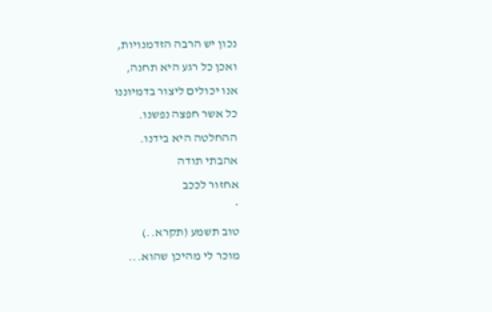נכון יש הרבה הזדמנויות,
ואכן כל רגע היא תחנה,
אנו יכולים ליצור בדמיוננו
כל אשר חפצה נפשנו.
ההחלטה היא בידנו.
אהבתי תודה
אחזור לככב
*
טוב תשמע (תקרא..)
מוכר לי מהיכן שהוא...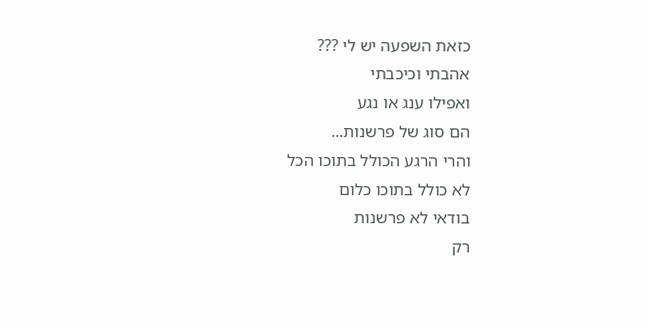כזאת השפעה יש לי ???
אהבתי וכיכבתי
ואפילו ענג או נגע
הם סוג של פרשנות...
והרי הרגע הכולל בתוכו הכל
לא כולל בתוכו כלום
בודאי לא פרשנות
רק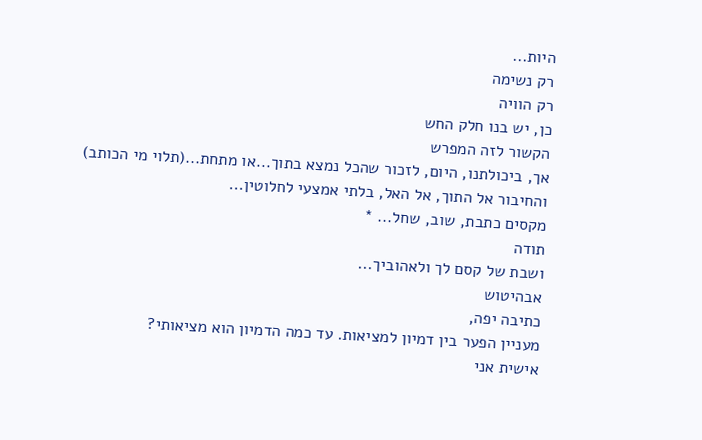היות...
רק נשימה
רק הוויה
כן, יש בנו חלק החש
הקשור לזה המפרש
אך, ביכולתנו, היום, לזכור שהכל נמצא בתוך...או מתחת...(תלוי מי הכותב)
והחיבור אל התוך, אל האל, בלתי אמצעי לחלוטין...
מקסים כתבת, שוב, שחל... *
תודה
ושבת של קסם לך ולאהוביך...
אבהיטוש
כתיבה יפה,
מעניין הפער בין דמיון למציאות. עד כמה הדמיון הוא מציאותי?
אישית אני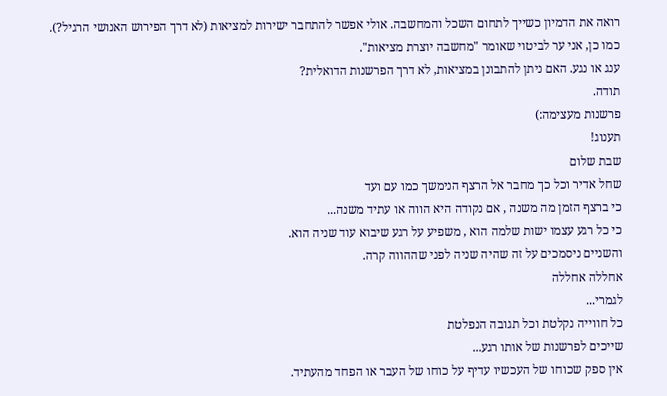רואה את הדמיון כשייך לתחום השכל והמחשבה. אולי אפשר להתחבר ישירות למציאות (לא דרך הפירוש האנושי הרגיל?). כמו כן, אני ער לביטוי שאומר "מחשבה יוצרת מציאות".
ענג או נגע. האם ניתן להתבונן במציאות, לא דרך הפרשנות הדואלית?
תודה.
פרשנות מעצימה:)
תענוג!
שבת שלום
שחל אדיר וכל כך מחבר אל הרצף הנימשך כמו עם ועד
כי ברצף הזמן מה משנה , אם נקודה היא הווה או עתיד משנה...
כי כל רגע עצמו ישות שלמה הוא , משפיע על רגע שיבוא עוד שניה הוא.
והשניים ניסמכים על זה שהיה שניה לפני שההווה קרה.
אחללה אחללה
לגמרי...
כל חווייה נקלטת וכל תגובה הנפלטת
שייכים לפרשנות של אותו רגע...
אין ספק שכוחו של העכשיו עדיף על כוחו של העבר או הפחד מהעתיד.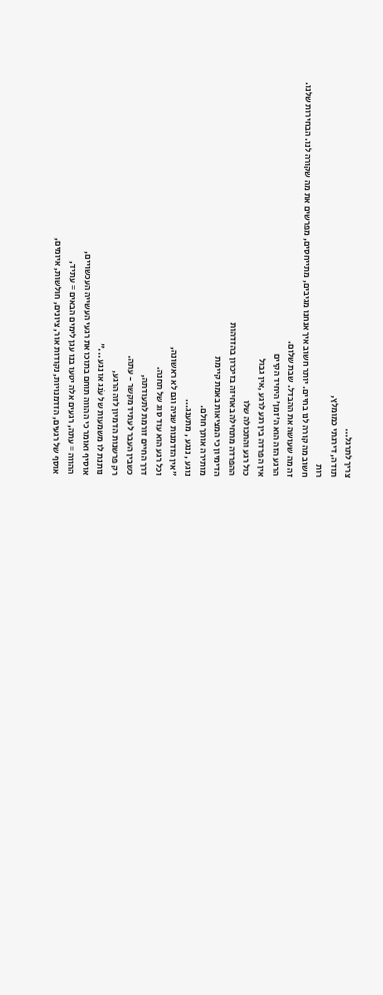צריך לתרגל...
תודה, דירגתי כמומלץ,
רות
חשוב מה קורה לנו בחיים. יותר חשוב איך אנחנו מגיבים, מתייחסים, מפרשים את מה שקורה לנו. הבחירות שלנו. זה מה שעושה את ההבדל. שבת שלום.
הרגע הזה הוא ה'זמן' היחיד הקיים
אין הפרדה בין רגע לרגע ,אין גבול
כול רגע והתכולה שלו
ההפרדה מתחילה באחיזה בזיכרון בהזדהות
הדימיון כי המציאות באמת קיימת
מותירה אותך חולם.
נוגע , ננגע , מתענג...
"אין הזדמנות שניה וגם לא ראשונה,
וכל רגע הוא עוד סוג של תחנה.
דרך החיים זורמת לתעודתה,
כשבין העבר לעתיד מקשר - עתה.
רק פרשנות הדמיון לזה הרגע,
נותנת לו משמעות של עֹנג או נגע ..."
אוסיף ואומר כי ההווה תוחם בתוכו את רגעי העשייה העכשויים,
ההווה = עתה, רגעים אלה יטעו בנו עגן לימים הבאים = עתיד,
אוסף של רגעים, הזדמנויות, נקודות אור, ציונים, חולשות, איומים,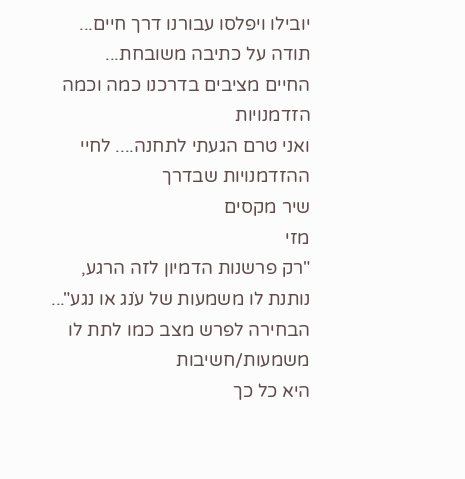יובילו ויפלסו עבורנו דרך חיים...
תודה על כתיבה משובחת...
החיים מציבים בדרכנו כמה וכמה הזדמנויות
ואני טרם הגעתי לתחנה.... לחיי ההזדמנויות שבדרך
שיר מקסים
מזי
"רק פרשנות הדמיון לזה הרגע,
נותנת לו משמעות של עֹנג או נגע"...
הבחירה לפרש מצב כמו לתת לו משמעות/חשיבות
היא כל כך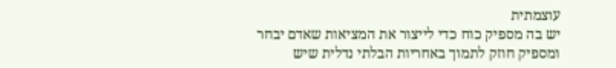עוצמתית
יש בה מספיק כוח כדי לייצור את המציאות שאדם יבחר
ומספיק חוזק לתמוך באחריות הבלתי נדלית שיש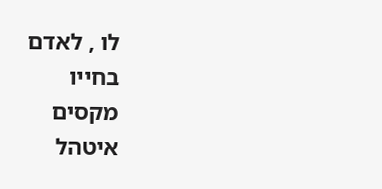לו , לאדם
בחייו
מקסים
איטהל